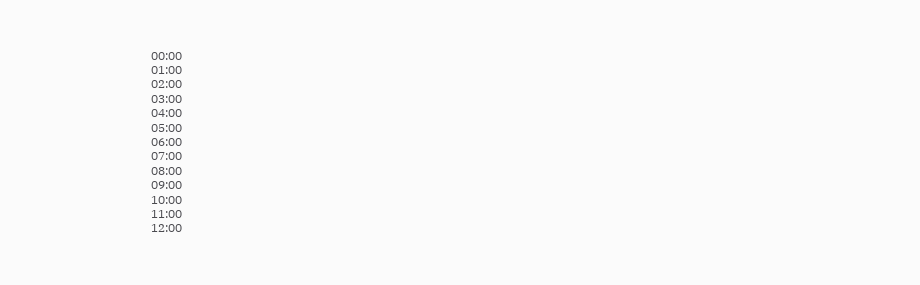00:00
01:00
02:00
03:00
04:00
05:00
06:00
07:00
08:00
09:00
10:00
11:00
12:00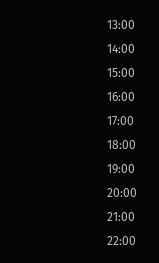13:00
14:00
15:00
16:00
17:00
18:00
19:00
20:00
21:00
22:00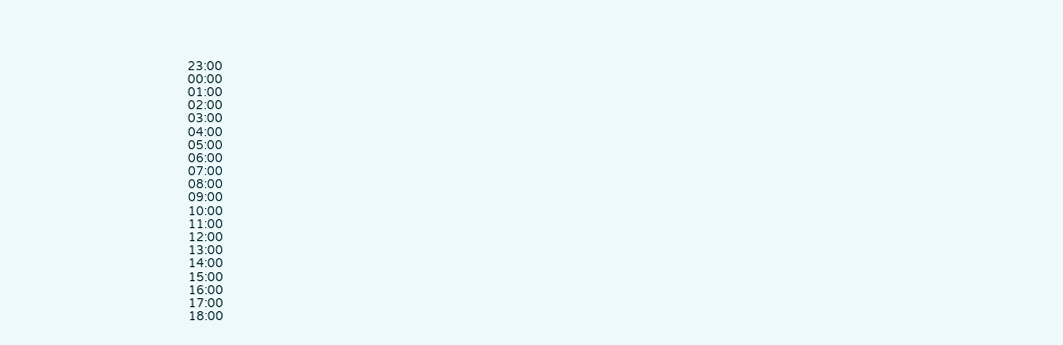23:00
00:00
01:00
02:00
03:00
04:00
05:00
06:00
07:00
08:00
09:00
10:00
11:00
12:00
13:00
14:00
15:00
16:00
17:00
18:00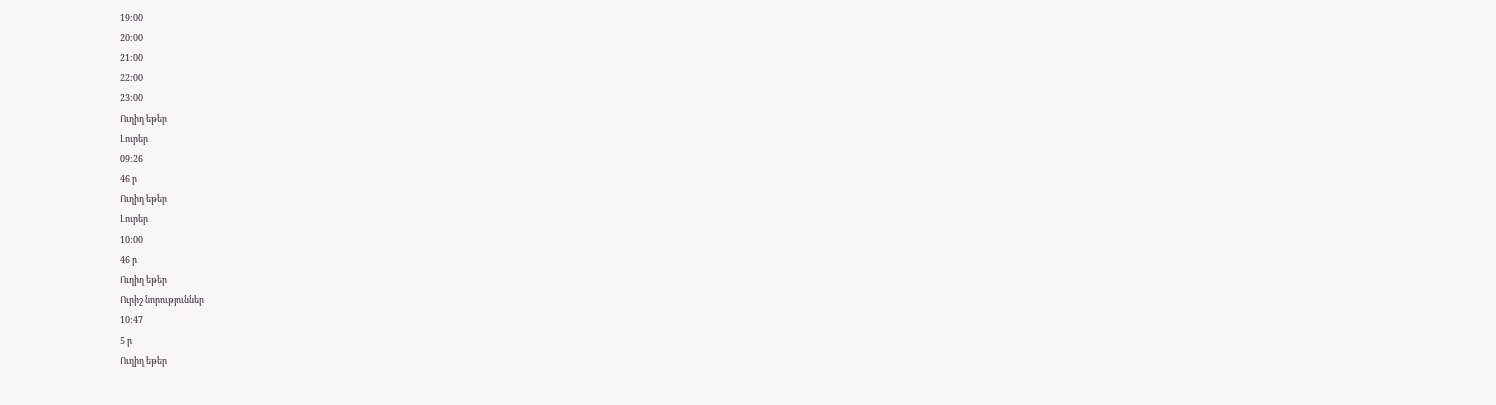19:00
20:00
21:00
22:00
23:00
Ուղիղ եթեր
Լուրեր
09:26
46 ր
Ուղիղ եթեր
Լուրեր
10:00
46 ր
Ուղիղ եթեր
Ուրիշ նորություններ
10:47
5 ր
Ուղիղ եթեր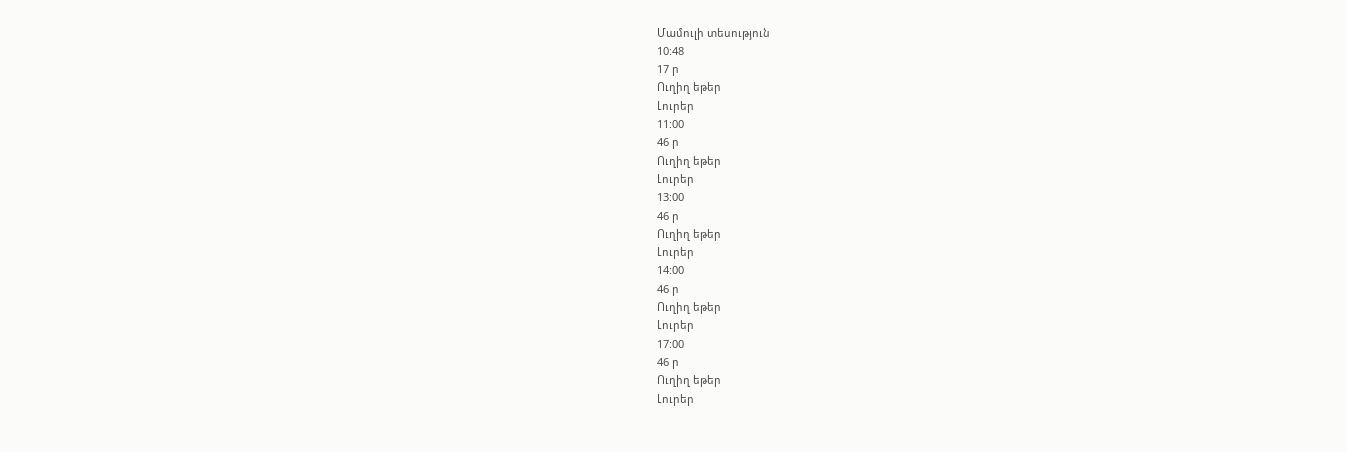Մամուլի տեսություն
10:48
17 ր
Ուղիղ եթեր
Լուրեր
11:00
46 ր
Ուղիղ եթեր
Լուրեր
13:00
46 ր
Ուղիղ եթեր
Լուրեր
14:00
46 ր
Ուղիղ եթեր
Լուրեր
17:00
46 ր
Ուղիղ եթեր
Լուրեր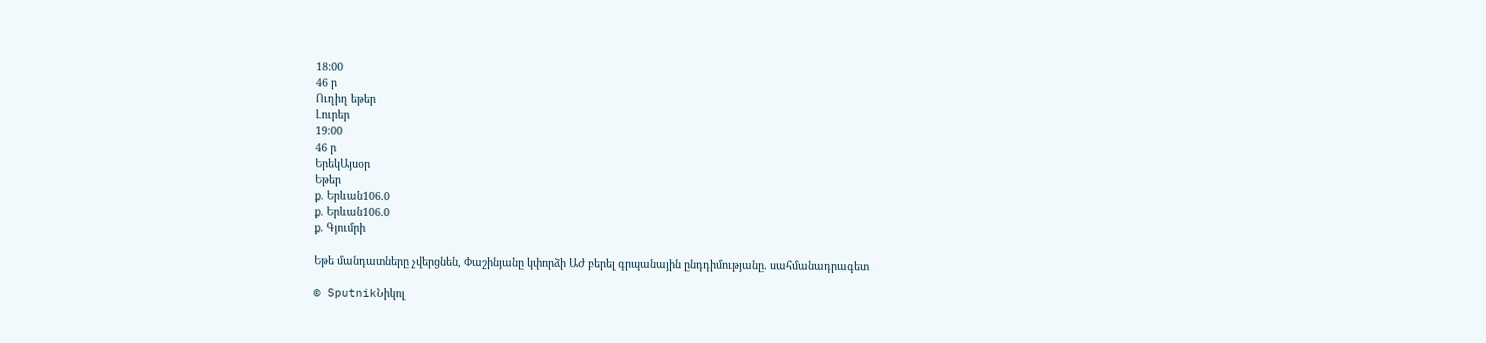18:00
46 ր
Ուղիղ եթեր
Լուրեր
19:00
46 ր
ԵրեկԱյսօր
Եթեր
ք. Երևան106.0
ք. Երևան106.0
ք. Գյումրի

Եթե մանդատները չվերցնեն, Փաշինյանը կփորձի ԱԺ բերել գրպանային ընդդիմությանը. սահմանադրագետ

© SputnikՆիկոլ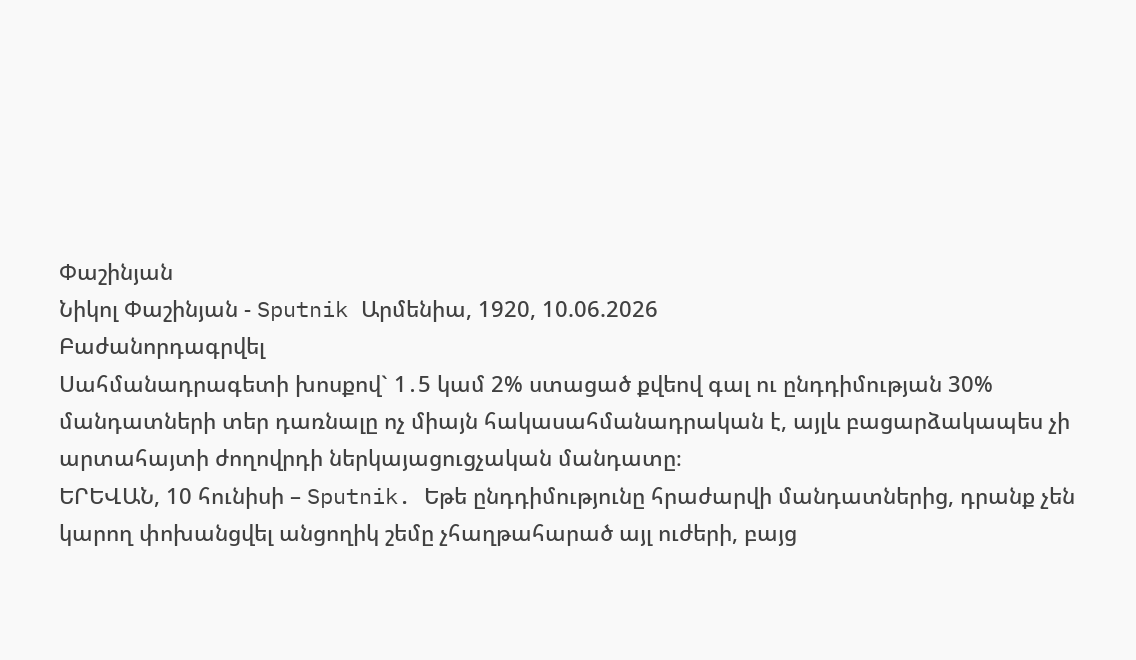Փաշինյան
Նիկոլ Փաշինյան - Sputnik Արմենիա, 1920, 10.06.2026
Բաժանորդագրվել
Սահմանադրագետի խոսքով` 1․5 կամ 2% ստացած քվեով գալ ու ընդդիմության 30% մանդատների տեր դառնալը ոչ միայն հակասահմանադրական է, այլև բացարձակապես չի արտահայտի ժողովրդի ներկայացուցչական մանդատը։
ԵՐԵՎԱՆ, 10 հունիսի – Sputnik. Եթե ընդդիմությունը հրաժարվի մանդատներից, դրանք չեն կարող փոխանցվել անցողիկ շեմը չհաղթահարած այլ ուժերի, բայց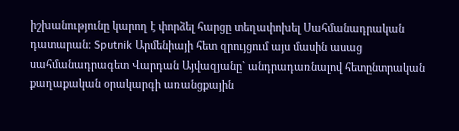իշխանությունը կարող է փորձել հարցը տեղափոխել Սահմանադրական դատարան։ Sputnik Արմենիայի հետ զրույցում այս մասին ասաց սահմանադրագետ Վարդան Այվազյանը` անդրադառնալով հետընտրական քաղաքական օրակարգի առանցքային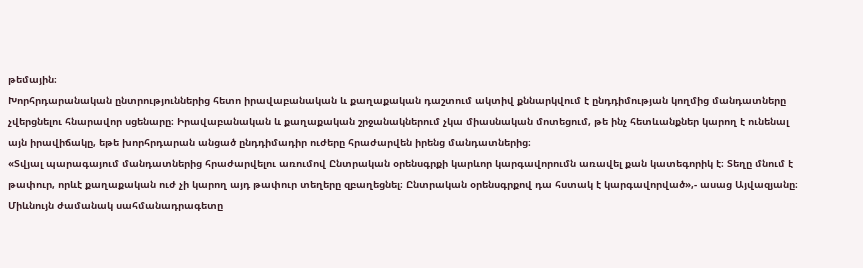թեմային։
Խորհրդարանական ընտրություններից հետո իրավաբանական և քաղաքական դաշտում ակտիվ քննարկվում է ընդդիմության կողմից մանդատները չվերցնելու հնարավոր սցենարը։ Իրավաբանական և քաղաքական շրջանակներում չկա միասնական մոտեցում, թե ինչ հետևանքներ կարող է ունենալ այն իրավիճակը, եթե խորհրդարան անցած ընդդիմադիր ուժերը հրաժարվեն իրենց մանդատներից։
«Տվյալ պարագայում մանդատներից հրաժարվելու առումով Ընտրական օրենսգրքի կարևոր կարգավորումն առավել քան կատեգորիկ է։ Տեղը մնում է թափուր, որևէ քաղաքական ուժ չի կարող այդ թափուր տեղերը զբաղեցնել։ Ընտրական օրենսգրքով դա հստակ է կարգավորված»,- ասաց Այվազյանը։
Միևնույն ժամանակ սահմանադրագետը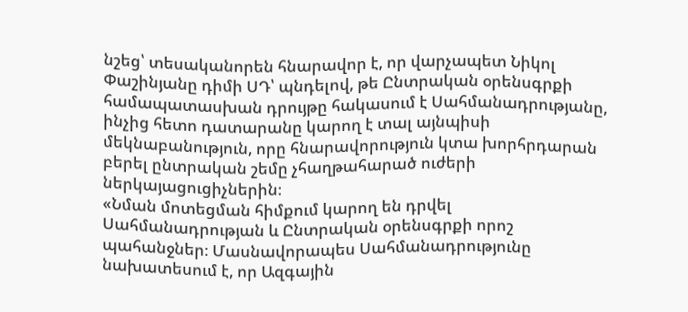նշեց՝ տեսականորեն հնարավոր է, որ վարչապետ Նիկոլ Փաշինյանը դիմի ՍԴ՝ պնդելով, թե Ընտրական օրենսգրքի համապատասխան դրույթը հակասում է Սահմանադրությանը, ինչից հետո դատարանը կարող է տալ այնպիսի մեկնաբանություն, որը հնարավորություն կտա խորհրդարան բերել ընտրական շեմը չհաղթահարած ուժերի ներկայացուցիչներին։
«Նման մոտեցման հիմքում կարող են դրվել Սահմանադրության և Ընտրական օրենսգրքի որոշ պահանջներ։ Մասնավորապես Սահմանադրությունը նախատեսում է, որ Ազգային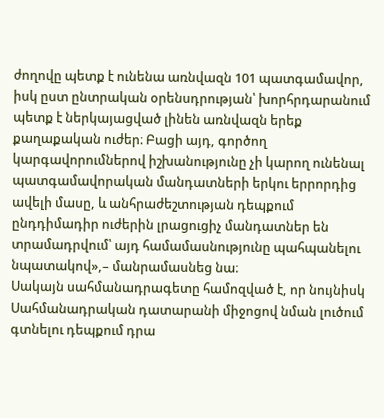ժողովը պետք է ունենա առնվազն 101 պատգամավոր, իսկ ըստ ընտրական օրենսդրության՝ խորհրդարանում պետք է ներկայացված լինեն առնվազն երեք քաղաքական ուժեր։ Բացի այդ, գործող կարգավորումներով իշխանությունը չի կարող ունենալ պատգամավորական մանդատների երկու երրորդից ավելի մասը, և անհրաժեշտության դեպքում ընդդիմադիր ուժերին լրացուցիչ մանդատներ են տրամադրվում՝ այդ համամասնությունը պահպանելու նպատակով»,– մանրամասնեց նա։
Սակայն սահմանադրագետը համոզված է, որ նույնիսկ Սահմանադրական դատարանի միջոցով նման լուծում գտնելու դեպքում դրա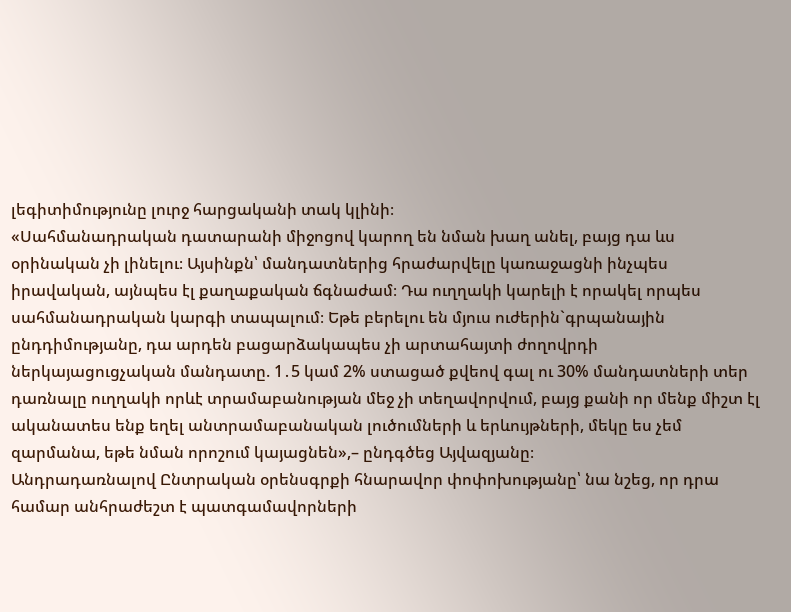լեգիտիմությունը լուրջ հարցականի տակ կլինի։
«Սահմանադրական դատարանի միջոցով կարող են նման խաղ անել, բայց դա ևս օրինական չի լինելու։ Այսինքն՝ մանդատներից հրաժարվելը կառաջացնի ինչպես իրավական, այնպես էլ քաղաքական ճգնաժամ։ Դա ուղղակի կարելի է որակել որպես սահմանադրական կարգի տապալում։ Եթե բերելու են մյուս ուժերին`գրպանային ընդդիմությանը, դա արդեն բացարձակապես չի արտահայտի ժողովրդի ներկայացուցչական մանդատը. 1․5 կամ 2% ստացած քվեով գալ ու 30% մանդատների տեր դառնալը ուղղակի որևէ տրամաբանության մեջ չի տեղավորվում, բայց քանի որ մենք միշտ էլ ականատես ենք եղել անտրամաբանական լուծումների և երևույթների, մեկը ես չեմ զարմանա, եթե նման որոշում կայացնեն»,– ընդգծեց Այվազյանը։
Անդրադառնալով Ընտրական օրենսգրքի հնարավոր փոփոխությանը՝ նա նշեց, որ դրա համար անհրաժեշտ է պատգամավորների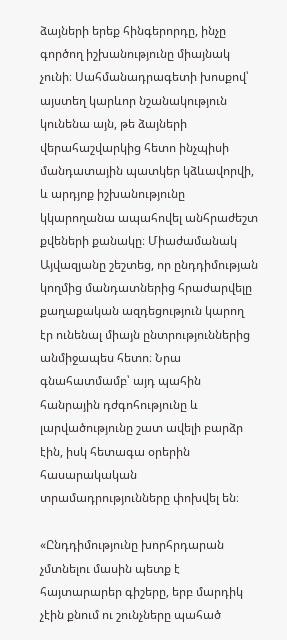ձայների երեք հինգերորդը, ինչը գործող իշխանությունը միայնակ չունի։ Սահմանադրագետի խոսքով՝ այստեղ կարևոր նշանակություն կունենա այն, թե ձայների վերահաշվարկից հետո ինչպիսի մանդատային պատկեր կձևավորվի, և արդյոք իշխանությունը կկարողանա ապահովել անհրաժեշտ քվեների քանակը։ Միաժամանակ Այվազյանը շեշտեց, որ ընդդիմության կողմից մանդատներից հրաժարվելը քաղաքական ազդեցություն կարող էր ունենալ միայն ընտրություններից անմիջապես հետո։ Նրա գնահատմամբ՝ այդ պահին հանրային դժգոհությունը և լարվածությունը շատ ավելի բարձր էին, իսկ հետագա օրերին հասարակական տրամադրությունները փոխվել են։

«Ընդդիմությունը խորհրդարան չմտնելու մասին պետք է հայտարարեր գիշերը, երբ մարդիկ չէին քնում ու շունչները պահած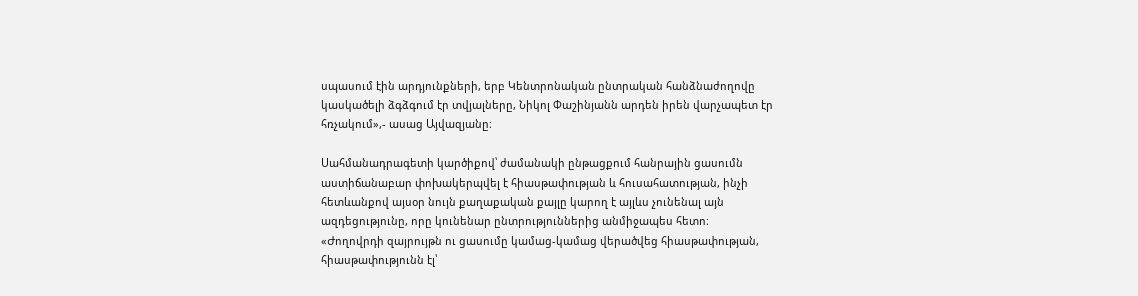սպասում էին արդյունքների, երբ Կենտրոնական ընտրական հանձնաժողովը կասկածելի ձգձգում էր տվյալները, Նիկոլ Փաշինյանն արդեն իրեն վարչապետ էր հռչակում»,- ասաց Այվազյանը։

Սահմանադրագետի կարծիքով՝ ժամանակի ընթացքում հանրային ցասումն աստիճանաբար փոխակերպվել է հիասթափության և հուսահատության, ինչի հետևանքով այսօր նույն քաղաքական քայլը կարող է այլևս չունենալ այն ազդեցությունը, որը կունենար ընտրություններից անմիջապես հետո։
«Ժողովրդի զայրույթն ու ցասումը կամաց-կամաց վերածվեց հիասթափության, հիասթափությունն էլ՝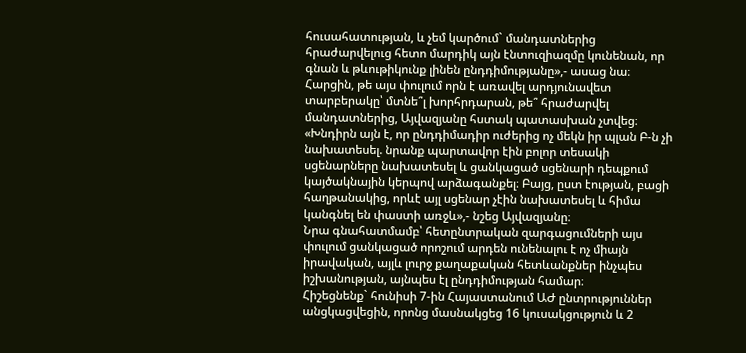հուսահատության, և չեմ կարծում` մանդատներից հրաժարվելուց հետո մարդիկ այն էնտուզիազմը կունենան, որ գնան և թևութիկունք լինեն ընդդիմությանը»,- ասաց նա։
Հարցին, թե այս փուլում որն է առավել արդյունավետ տարբերակը՝ մտնե՞լ խորհրդարան, թե՞ հրաժարվել մանդատներից, Այվազյանը հստակ պատասխան չտվեց։
«Խնդիրն այն է, որ ընդդիմադիր ուժերից ոչ մեկն իր պլան Բ-ն չի նախատեսել. նրանք պարտավոր էին բոլոր տեսակի սցենարները նախատեսել և ցանկացած սցենարի դեպքում կայծակնային կերպով արձագանքել։ Բայց, ըստ էության, բացի հաղթանակից, որևէ այլ սցենար չէին նախատեսել և հիմա կանգնել են փաստի առջև»,- նշեց Այվազյանը։
Նրա գնահատմամբ՝ հետընտրական զարգացումների այս փուլում ցանկացած որոշում արդեն ունենալու է ոչ միայն իրավական, այլև լուրջ քաղաքական հետևանքներ ինչպես իշխանության, այնպես էլ ընդդիմության համար։
Հիշեցնենք` հունիսի 7-ին Հայաստանում ԱԺ ընտրություններ անցկացվեցին, որոնց մասնակցեց 16 կուսակցություն և 2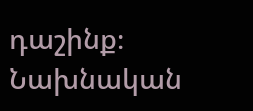դաշինք։ Նախնական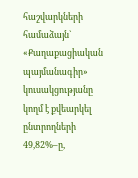հաշվարկների համաձայն` «Քաղաքացիական պայմանագիր» կուսակցությանը կողմ է քվեարկել ընտրողների 49,82%–ը,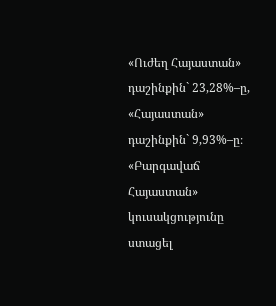«Ուժեղ Հայաստան» դաշինքին` 23,28%–ը, «Հայաստան» դաշինքին` 9,93%–ը։ «Բարգավաճ Հայաստան» կուսակցությունը ստացել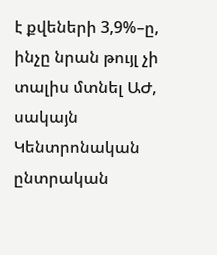է քվեների 3,9%–ը, ինչը նրան թույլ չի տալիս մտնել ԱԺ, սակայն Կենտրոնական ընտրական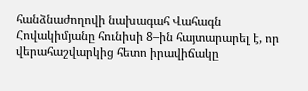հանձնաժողովի նախագահ Վահագն Հովակիմյանը հունիսի 8–ին հայտարարել է, որ վերահաշվարկից հետո իրավիճակը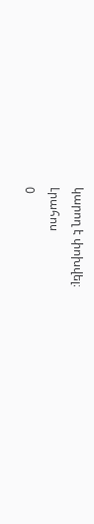կարող է փոխվել։
Լրահոս
0